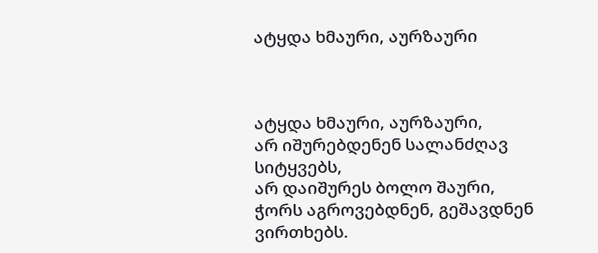ატყდა ხმაური, აურზაური



ატყდა ხმაური, აურზაური,
არ იშურებდენენ სალანძღავ სიტყვებს,
არ დაიშურეს ბოლო შაური,
ჭორს აგროვებდნენ, გეშავდნენ ვირთხებს.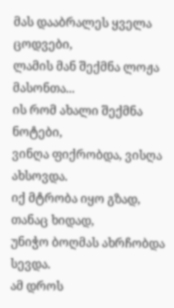მას დააბრალეს ყველა ცოდვები,
ლამის მან შექმნა ლოჟა მასონთა...
ის რომ ახალი შექმნა ნოტები,
ვინღა ფიქრობდა, ვისღა ახსოვდა.
იქ მტრობა იყო გზად, თანაც ხიდად,
უნიჭო ბოღმას ახრჩობდა სევდა.
ამ დროს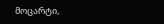მოცარტი,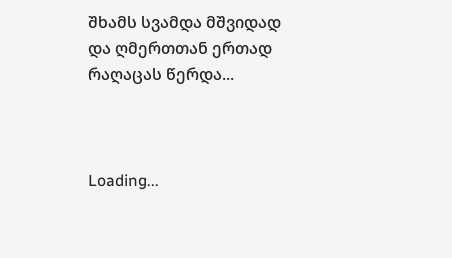შხამს სვამდა მშვიდად
და ღმერთთან ერთად რაღაცას წერდა...



Loading...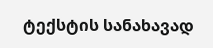ტექსტის სანახავად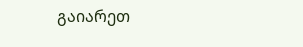გაიარეთ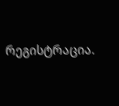რეგისტრაცია.